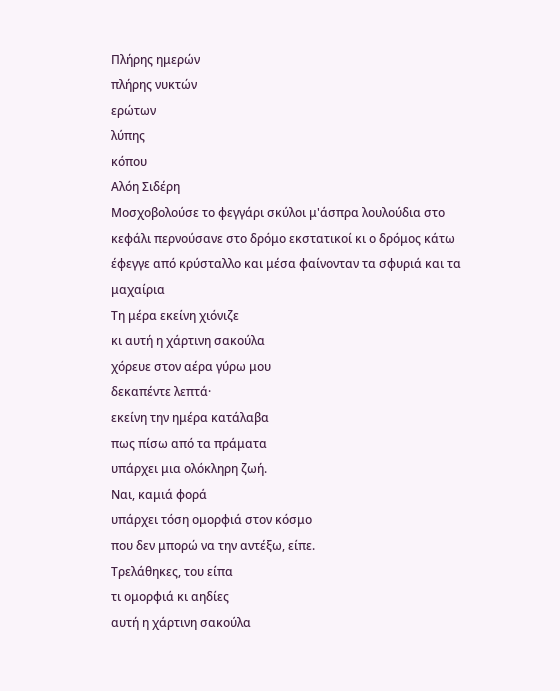Πλήρης ημερών
πλήρης νυκτών
ερώτων
λύπης
κόπου
Αλόη Σιδέρη
Μοσχοβολούσε το φεγγάρι σκύλοι μ'άσπρα λουλούδια στο κεφάλι περνούσανε στο δρόμο εκστατικοί κι ο δρόμος κάτω έφεγγε από κρύσταλλο και μέσα φαίνονταν τα σφυριά και τα μαχαίρια
Τη μέρα εκείνη χιόνιζε
κι αυτή η χάρτινη σακούλα
χόρευε στον αέρα γύρω μου
δεκαπέντε λεπτά·
εκείνη την ημέρα κατάλαβα
πως πίσω από τα πράματα
υπάρχει μια ολόκληρη ζωή.
Ναι, καμιά φορά
υπάρχει τόση ομορφιά στον κόσμο
που δεν μπορώ να την αντέξω, είπε.
Τρελάθηκες, του είπα
τι ομορφιά κι αηδίες
αυτή η χάρτινη σακούλα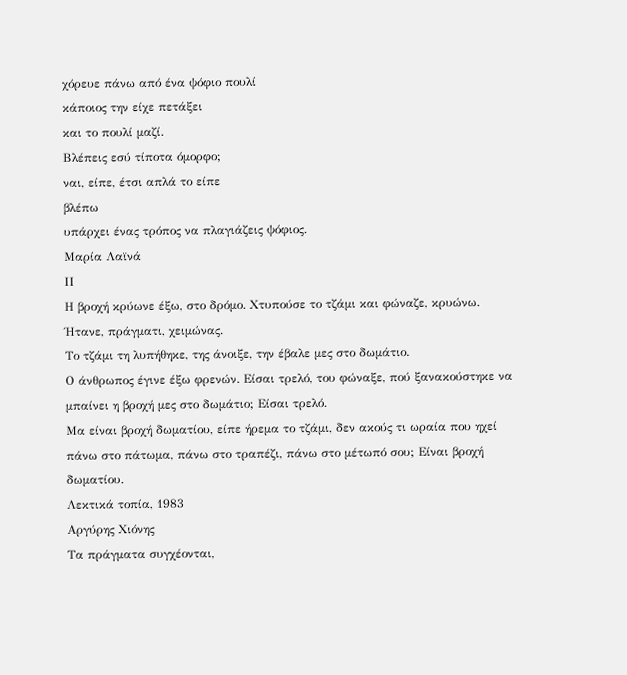χόρευε πάνω από ένα ψόφιο πουλί
κάποιος την είχε πετάξει
και το πουλί μαζί.
Βλέπεις εσύ τίποτα όμορφο;
ναι, είπε, έτσι απλά το είπε
βλέπω
υπάρχει ένας τρόπος να πλαγιάζεις ψόφιος.
Μαρία Λαϊνά
ΙΙ
Η βροχή κρύωνε έξω, στο δρόμο. Χτυπούσε το τζάμι και φώναζε, κρυώνω. Ήτανε, πράγματι, χειμώνας.
Το τζάμι τη λυπήθηκε, της άνοιξε, την έβαλε μες στο δωμάτιο.
Ο άνθρωπος έγινε έξω φρενών. Είσαι τρελό, του φώναξε, πού ξανακούστηκε να μπαίνει η βροχή μες στο δωμάτιο; Είσαι τρελό.
Μα είναι βροχή δωματίου, είπε ήρεμα το τζάμι, δεν ακούς τι ωραία που ηχεί πάνω στο πάτωμα, πάνω στο τραπέζι, πάνω στο μέτωπό σου; Είναι βροχή δωματίου.
Λεκτικά τοπία, 1983
Αργύρης Χιόνης
Τα πράγματα συγχέονται,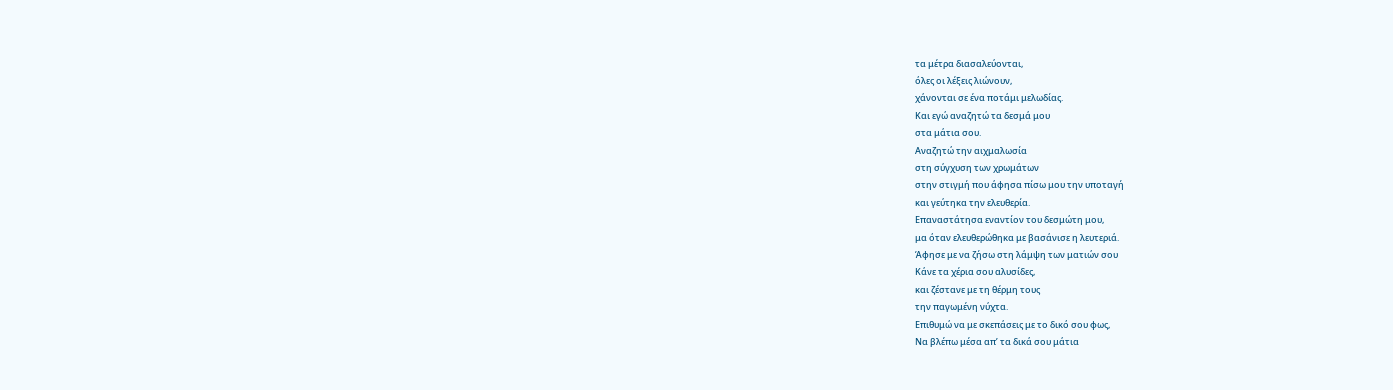τα μέτρα διασαλεύονται,
όλες οι λέξεις λιώνουν,
χάνονται σε ένα ποτάμι μελωδίας.
Και εγώ αναζητώ τα δεσμά μου
στα μάτια σου.
Αναζητώ την αιχμαλωσία
στη σύγχυση των χρωμάτων
στην στιγμή που άφησα πίσω μου την υποταγή
και γεύτηκα την ελευθερία.
Επαναστάτησα εναντίον του δεσμώτη μου,
μα όταν ελευθερώθηκα με βασάνισε η λευτεριά.
Άφησε με να ζήσω στη λάμψη των ματιών σου
Κάνε τα χέρια σου αλυσίδες,
και ζέστανε με τη θέρμη τους
την παγωμένη νύχτα.
Επιθυμώ να με σκεπάσεις με το δικό σου φως,
Να βλέπω μέσα απ’ τα δικά σου μάτια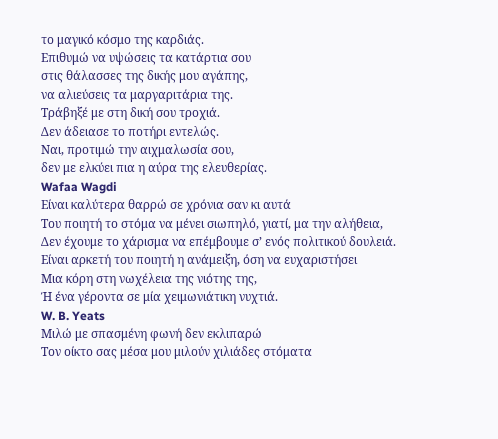το μαγικό κόσμο της καρδιάς.
Επιθυμώ να υψώσεις τα κατάρτια σου
στις θάλασσες της δικής μου αγάπης,
να αλιεύσεις τα μαργαριτάρια της.
Τράβηξέ με στη δική σου τροχιά.
Δεν άδειασε το ποτήρι εντελώς.
Ναι, προτιμώ την αιχμαλωσία σου,
δεν με ελκύει πια η αύρα της ελευθερίας.
Wafaa Wagdi
Είναι καλύτερα θαρρώ σε χρόνια σαν κι αυτά
Του ποιητή το στόμα να μένει σιωπηλό, γιατί, μα την αλήθεια,
Δεν έχουμε το χάρισμα να επέμβουμε σ’ ενός πολιτικού δουλειά.
Είναι αρκετή του ποιητή η ανάμειξη, όση να ευχαριστήσει
Μια κόρη στη νωχέλεια της νιότης της,
Ή ένα γέροντα σε μία χειμωνιάτικη νυχτιά.
W. B. Yeats
Μιλώ με σπασμένη φωνή δεν εκλιπαρώ
Τον οίκτο σας μέσα μου μιλούν χιλιάδες στόματα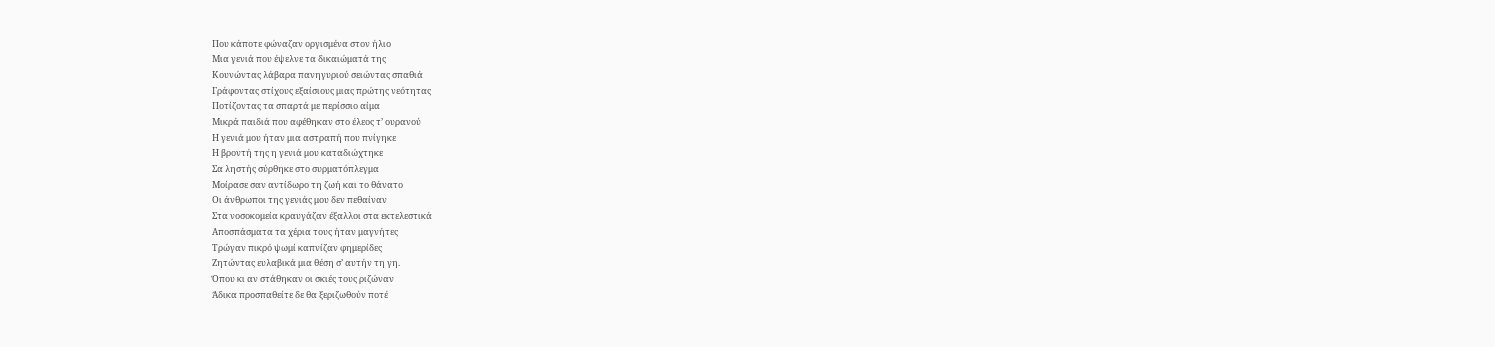Που κάποτε φώναζαν οργισμένα στον ήλιο
Μια γενιά που έψελνε τα δικαιώματά της
Κουνώντας λάβαρα πανηγυριού σειώντας σπαθιά
Γράφοντας στίχους εξαίσιους μιας πρώτης νεότητας
Ποτίζοντας τα σπαρτά με περίσσιο αίμα
Μικρά παιδιά που αφέθηκαν στο έλεος τ’ ουρανού
Η γενιά μου ήταν μια αστραπή που πνίγηκε
Η βροντή της η γενιά μου καταδιώχτηκε
Σα ληστής σύρθηκε στο συρματόπλεγμα
Μοίρασε σαν αντίδωρο τη ζωή και το θάνατο
Οι άνθρωποι της γενιάς μου δεν πεθαίναν
Στα νοσοκομεία κραυγάζαν έξαλλοι στα εκτελεστικά
Αποσπάσματα τα χέρια τους ήταν μαγνήτες
Τρώγαν πικρό ψωμί καπνίζαν φημερίδες
Ζητώντας ευλαβικά μια θέση σ’ αυτήν τη γη.
Όπου κι αν στάθηκαν οι σκιές τους ριζώναν
Άδικα προσπαθείτε δε θα ξεριζωθούν ποτέ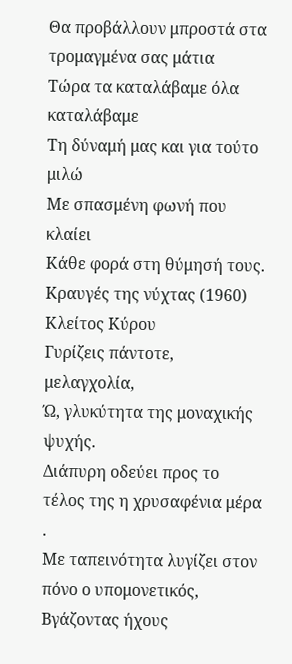Θα προβάλλουν μπροστά στα τρομαγμένα σας μάτια
Τώρα τα καταλάβαμε όλα καταλάβαμε
Τη δύναμή μας και για τούτο μιλώ
Με σπασμένη φωνή που κλαίει
Κάθε φορά στη θύμησή τους.
Κραυγές της νύχτας (1960)
Κλείτος Κύρου
Γυρίζεις πάντοτε, μελαγχολία,
Ώ, γλυκύτητα της μοναχικής ψυχής.
Διάπυρη οδεύει προς το τέλος της η χρυσαφένια μέρα .
Με ταπεινότητα λυγίζει στον πόνο ο υπομονετικός,
Βγάζοντας ήχους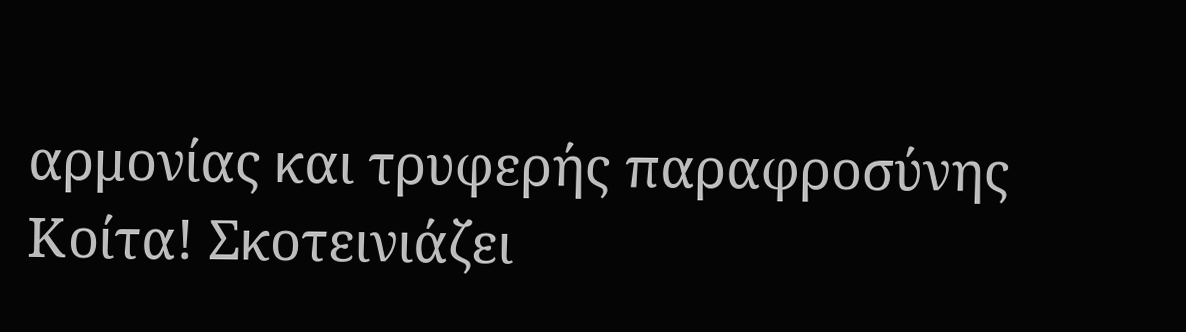αρμονίας και τρυφερής παραφροσύνης
Κοίτα! Σκοτεινιάζει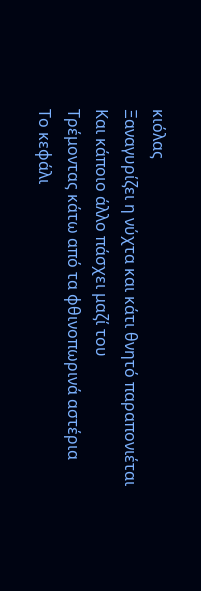κιόλας
Ξαναγυρίζει η νύχτα και κάτι θνητό παραπονιέται
Και κάποιο άλλο πάσχει μαζί του
Τρέμοντας κάτω από τα φθινοπωρινά αστέρια
Το κεφάλι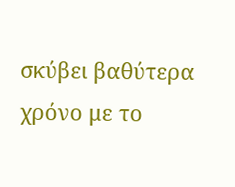σκύβει βαθύτερα χρόνο με το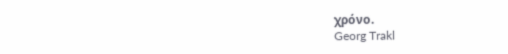χρόνο.
Georg Trakl